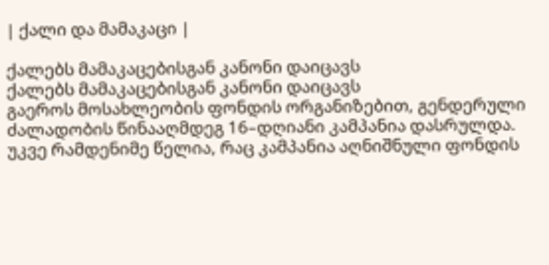| ქალი და მამაკაცი |

ქალებს მამაკაცებისგან კანონი დაიცავს
ქალებს მამაკაცებისგან კანონი დაიცავს
გაეროს მოსახლეობის ფონდის ორგანიზებით, გენდერული ძალადობის წინააღმდეგ 16–დღიანი კამპანია დასრულდა. უკვე რამდენიმე წელია, რაც კამპანია აღნიშნული ფონდის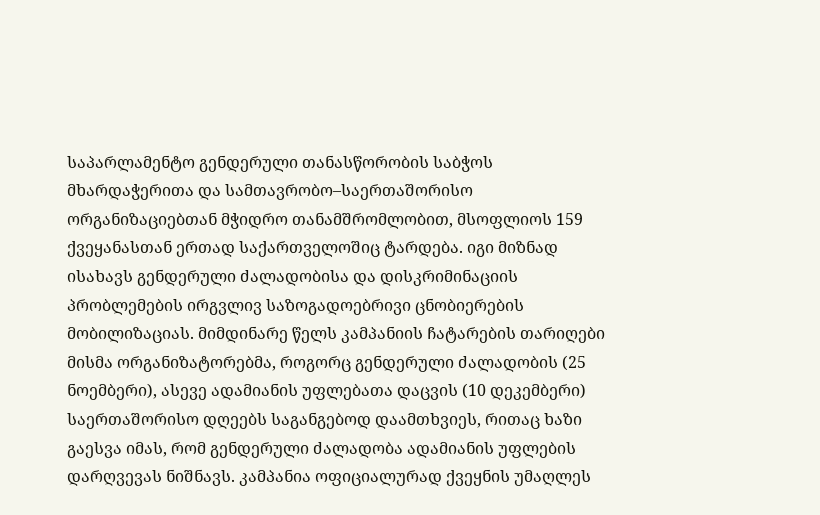საპარლამენტო გენდერული თანასწორობის საბჭოს მხარდაჭერითა და სამთავრობო–საერთაშორისო ორგანიზაციებთან მჭიდრო თანამშრომლობით, მსოფლიოს 159 ქვეყანასთან ერთად საქართველოშიც ტარდება. იგი მიზნად ისახავს გენდერული ძალადობისა და დისკრიმინაციის პრობლემების ირგვლივ საზოგადოებრივი ცნობიერების მობილიზაციას. მიმდინარე წელს კამპანიის ჩატარების თარიღები მისმა ორგანიზატორებმა, როგორც გენდერული ძალადობის (25 ნოემბერი), ასევე ადამიანის უფლებათა დაცვის (10 დეკემბერი) საერთაშორისო დღეებს საგანგებოდ დაამთხვიეს, რითაც ხაზი გაესვა იმას, რომ გენდერული ძალადობა ადამიანის უფლების დარღვევას ნიშნავს. კამპანია ოფიციალურად ქვეყნის უმაღლეს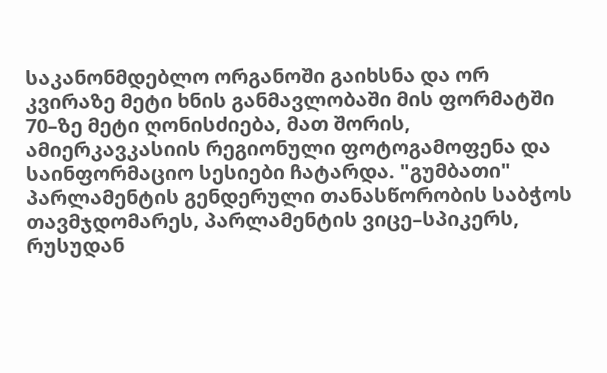საკანონმდებლო ორგანოში გაიხსნა და ორ კვირაზე მეტი ხნის განმავლობაში მის ფორმატში 70–ზე მეტი ღონისძიება, მათ შორის, ამიერკავკასიის რეგიონული ფოტოგამოფენა და საინფორმაციო სესიები ჩატარდა. "გუმბათი" პარლამენტის გენდერული თანასწორობის საბჭოს თავმჯდომარეს, პარლამენტის ვიცე–სპიკერს, რუსუდან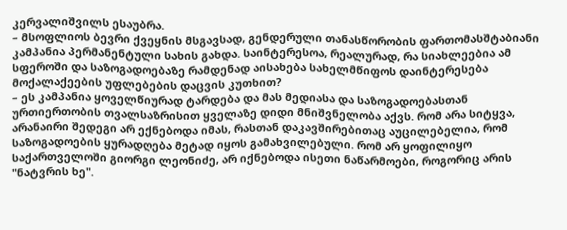კერვალიშვილს ესაუბრა.
– მსოფლიოს ბევრი ქვეყნის მსგავსად, გენდერული თანასწორობის ფართომასშტაბიანი კამპანია პერმანენტული სახის გახდა. საინტერესოა, რეალურად, რა სიახლეებია ამ სფეროში და საზოგადოებაზე რამდენად აისახება სახელმწიფოს დაინტერესება მოქალაქეების უფლებების დაცვის კუთხით?
– ეს კამპანია ყოველწიურად ტარდება და მას მედიასა და საზოგადოებასთან ურთიერთობის თვალსაზრისით ყველაზე დიდი მნიშვნელობა აქვს. რომ არა სიტყვა, არანაირი შედეგი არ ექნებოდა იმას, რასთან დაკავშირებითაც აუცილებელია, რომ საზოგადოების ყურადღება მეტად იყოს გამახვილებული. რომ არ ყოფილიყო საქართველოში გიორგი ლეონიძე, არ იქნებოდა ისეთი ნაწარმოები, როგორიც არის "ნატვრის ხე".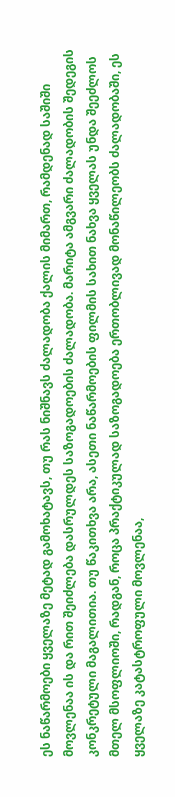ეს ნაწარმოები ყველაზე მეტად გამოხატავს, თუ რას ნიშნავს ძალადობა ქალის მიმართ, რამდენად საშიში მოვლენაა ის და რით შეიძლება დასრულდეს საზოგადოების ძალადობა. მარიტა ამგვარი ძალადობის შედეგის კონკრეტული მაგალითია. თუ წაკითხვა არა, ასეთი ნაწარმოების ფილმის სახით ნახვა ყველას უნდა შეეძლოს მთელ მსოფლიოში, რადგან, როცა პრაქტიკულად საზოგადოება ერთობლივად მონაწილეობს ძალადობაში, ეს ყველაზე კატასტროფული მოვლენაა,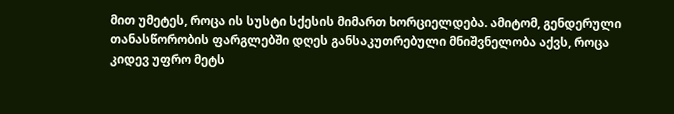მით უმეტეს, როცა ის სუსტი სქესის მიმართ ხორციელდება. ამიტომ, გენდერული თანასწორობის ფარგლებში დღეს განსაკუთრებული მნიშვნელობა აქვს, როცა კიდევ უფრო მეტს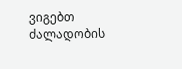ვიგებთ ძალადობის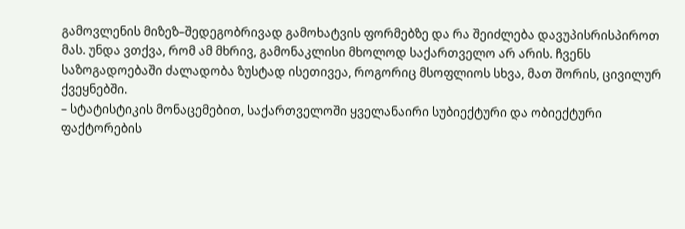გამოვლენის მიზეზ–შედეგობრივად გამოხატვის ფორმებზე და რა შეიძლება დავუპისრისპიროთ მას. უნდა ვთქვა, რომ ამ მხრივ, გამონაკლისი მხოლოდ საქართველო არ არის. ჩვენს საზოგადოებაში ძალადობა ზუსტად ისეთივეა, როგორიც მსოფლიოს სხვა, მათ შორის, ცივილურ ქვეყნებში.
– სტატისტიკის მონაცემებით, საქართველოში ყველანაირი სუბიექტური და ობიექტური ფაქტორების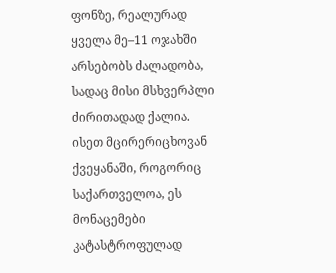ფონზე, რეალურად ყველა მე–11 ოჯახში არსებობს ძალადობა, სადაც მისი მსხვერპლი ძირითადად ქალია. ისეთ მცირერიცხოვან ქვეყანაში, როგორიც საქართველოა, ეს მონაცემები კატასტროფულად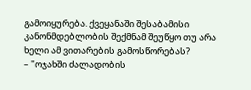გამოიყურება. ქვეყანაში შესაბამისი კანონმდებლობის შექმნამ შეუწყო თუ არა ხელი ამ ვითარების გამოსწორებას?
– "ოჯახში ძალადობის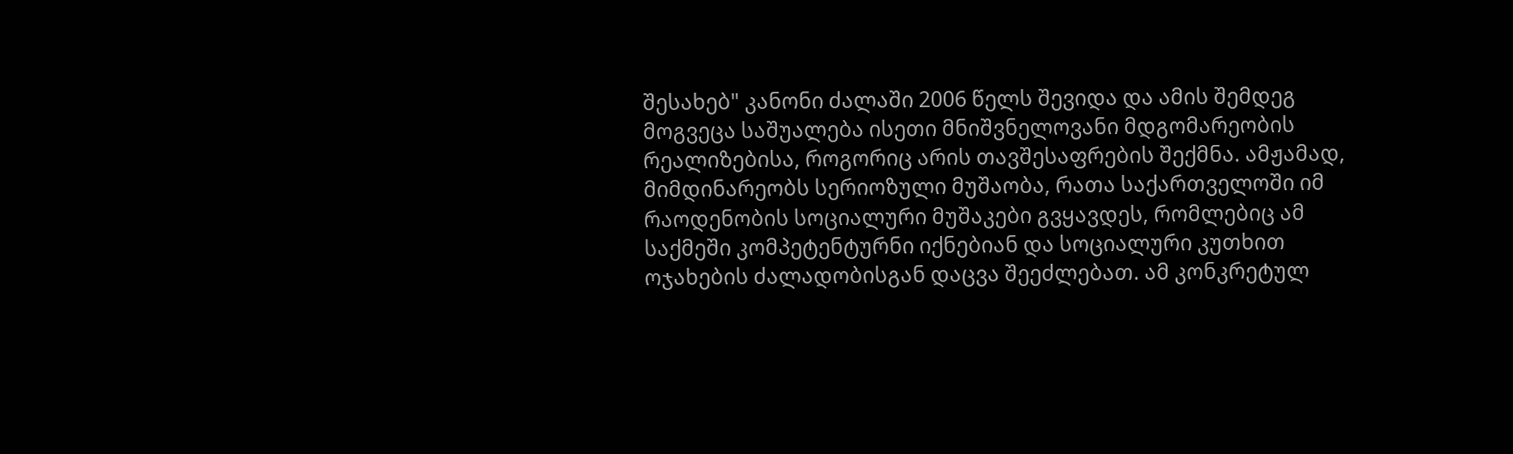შესახებ" კანონი ძალაში 2006 წელს შევიდა და ამის შემდეგ მოგვეცა საშუალება ისეთი მნიშვნელოვანი მდგომარეობის რეალიზებისა, როგორიც არის თავშესაფრების შექმნა. ამჟამად, მიმდინარეობს სერიოზული მუშაობა, რათა საქართველოში იმ რაოდენობის სოციალური მუშაკები გვყავდეს, რომლებიც ამ საქმეში კომპეტენტურნი იქნებიან და სოციალური კუთხით ოჯახების ძალადობისგან დაცვა შეეძლებათ. ამ კონკრეტულ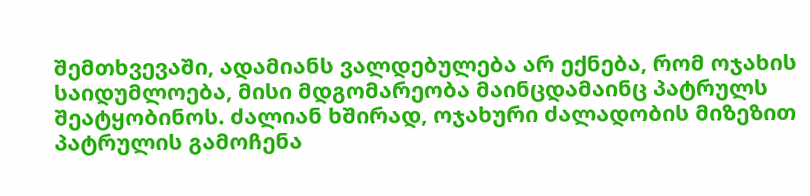შემთხვევაში, ადამიანს ვალდებულება არ ექნება, რომ ოჯახის საიდუმლოება, მისი მდგომარეობა მაინცდამაინც პატრულს შეატყობინოს. ძალიან ხშირად, ოჯახური ძალადობის მიზეზით პატრულის გამოჩენა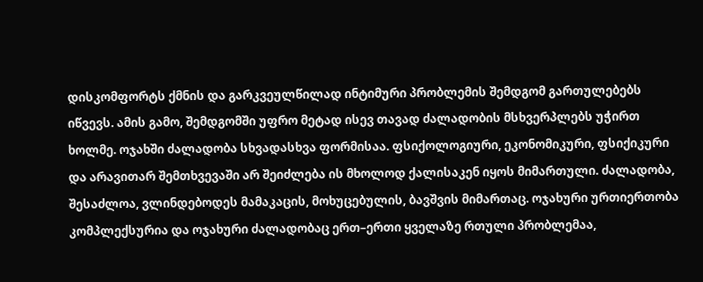დისკომფორტს ქმნის და გარკვეულწილად ინტიმური პრობლემის შემდგომ გართულებებს იწვევს. ამის გამო, შემდგომში უფრო მეტად ისევ თავად ძალადობის მსხვერპლებს უჭირთ ხოლმე. ოჯახში ძალადობა სხვადასხვა ფორმისაა. ფსიქოლოგიური, ეკონომიკური, ფსიქიკური და არავითარ შემთხვევაში არ შეიძლება ის მხოლოდ ქალისაკენ იყოს მიმართული. ძალადობა, შესაძლოა, ვლინდებოდეს მამაკაცის, მოხუცებულის, ბავშვის მიმართაც. ოჯახური ურთიერთობა კომპლექსურია და ოჯახური ძალადობაც ერთ–ერთი ყველაზე რთული პრობლემაა,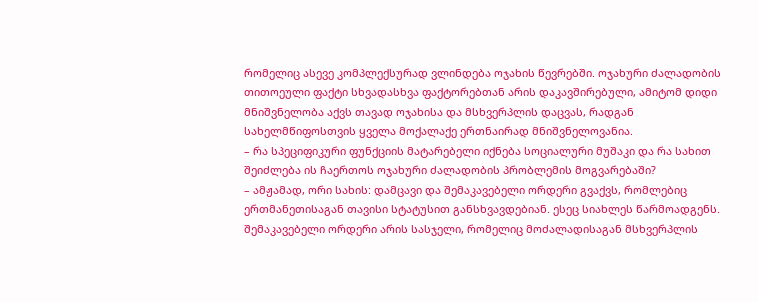რომელიც ასევე კომპლექსურად ვლინდება ოჯახის წევრებში. ოჯახური ძალადობის თითოეული ფაქტი სხვადასხვა ფაქტორებთან არის დაკავშირებული, ამიტომ დიდი მნიშვნელობა აქვს თავად ოჯახისა და მსხვერპლის დაცვას, რადგან სახელმწიფოსთვის ყველა მოქალაქე ერთნაირად მნიშვნელოვანია.
– რა სპეციფიკური ფუნქციის მატარებელი იქნება სოციალური მუშაკი და რა სახით შეიძლება ის ჩაერთოს ოჯახური ძალადობის პრობლემის მოგვარებაში?
– ამჟამად, ორი სახის: დამცავი და შემაკავებელი ორდერი გვაქვს, რომლებიც ერთმანეთისაგან თავისი სტატუსით განსხვავდებიან. ესეც სიახლეს წარმოადგენს. შემაკავებელი ორდერი არის სასჯელი, რომელიც მოძალადისაგან მსხვერპლის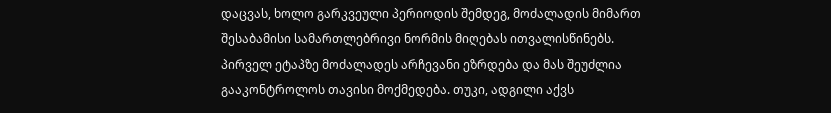დაცვას, ხოლო გარკვეული პერიოდის შემდეგ, მოძალადის მიმართ შესაბამისი სამართლებრივი ნორმის მიღებას ითვალისწინებს. პირველ ეტაპზე მოძალადეს არჩევანი ეზრდება და მას შეუძლია გააკონტროლოს თავისი მოქმედება. თუკი, ადგილი აქვს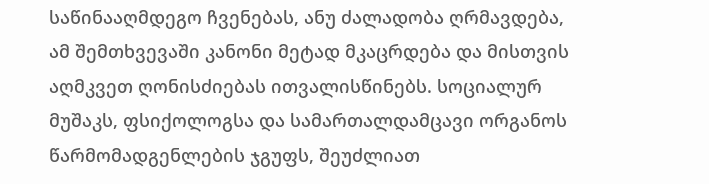საწინააღმდეგო ჩვენებას, ანუ ძალადობა ღრმავდება, ამ შემთხვევაში კანონი მეტად მკაცრდება და მისთვის აღმკვეთ ღონისძიებას ითვალისწინებს. სოციალურ მუშაკს, ფსიქოლოგსა და სამართალდამცავი ორგანოს წარმომადგენლების ჯგუფს, შეუძლიათ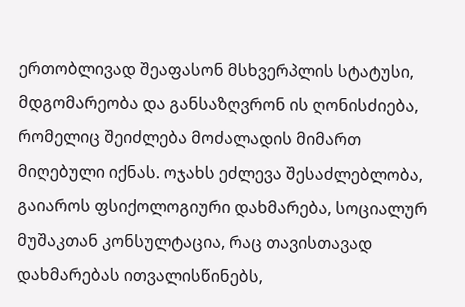ერთობლივად შეაფასონ მსხვერპლის სტატუსი, მდგომარეობა და განსაზღვრონ ის ღონისძიება, რომელიც შეიძლება მოძალადის მიმართ მიღებული იქნას. ოჯახს ეძლევა შესაძლებლობა, გაიაროს ფსიქოლოგიური დახმარება, სოციალურ მუშაკთან კონსულტაცია, რაც თავისთავად დახმარებას ითვალისწინებს,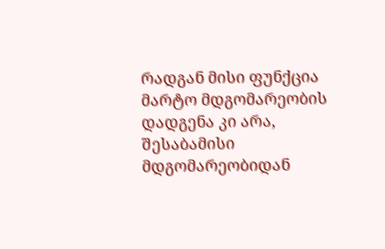რადგან მისი ფუნქცია მარტო მდგომარეობის დადგენა კი არა, შესაბამისი მდგომარეობიდან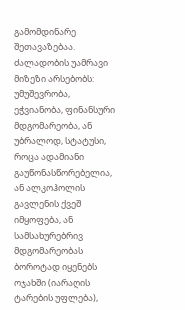გამომდინარე შეთავაზებაა. ძალადობის უამრავი მიზეზი არსებობს: უმუშევრობა, ეჭვიანობა, ფინანსური მდგომარეობა, ან უბრალოდ, სტატუსი, როცა ადამიანი გაუწონასწორებელია, ან ალკოჰოლის გავლენის ქვეშ იმყოფება, ან სამსახურებრივ მდგომარეობას ბოროტად იყენებს ოჯახში (იარაღის ტარების უფლება),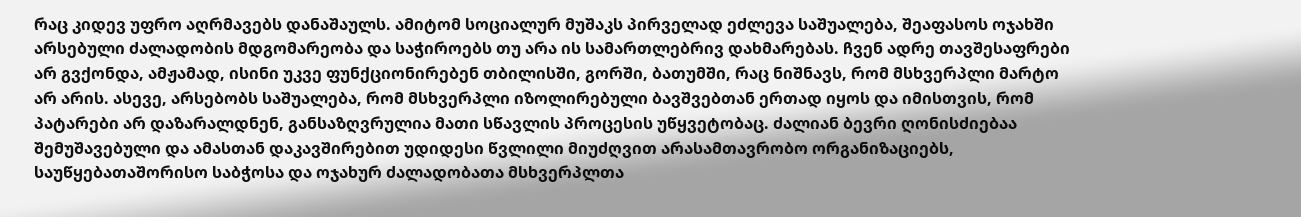რაც კიდევ უფრო აღრმავებს დანაშაულს. ამიტომ სოციალურ მუშაკს პირველად ეძლევა საშუალება, შეაფასოს ოჯახში არსებული ძალადობის მდგომარეობა და საჭიროებს თუ არა ის სამართლებრივ დახმარებას. ჩვენ ადრე თავშესაფრები არ გვქონდა, ამჟამად, ისინი უკვე ფუნქციონირებენ თბილისში, გორში, ბათუმში, რაც ნიშნავს, რომ მსხვერპლი მარტო არ არის. ასევე, არსებობს საშუალება, რომ მსხვერპლი იზოლირებული ბავშვებთან ერთად იყოს და იმისთვის, რომ პატარები არ დაზარალდნენ, განსაზღვრულია მათი სწავლის პროცესის უწყვეტობაც. ძალიან ბევრი ღონისძიებაა შემუშავებული და ამასთან დაკავშირებით უდიდესი წვლილი მიუძღვით არასამთავრობო ორგანიზაციებს, საუწყებათაშორისო საბჭოსა და ოჯახურ ძალადობათა მსხვერპლთა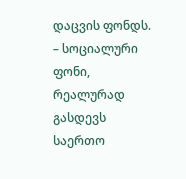დაცვის ფონდს.
– სოციალური ფონი, რეალურად გასდევს საერთო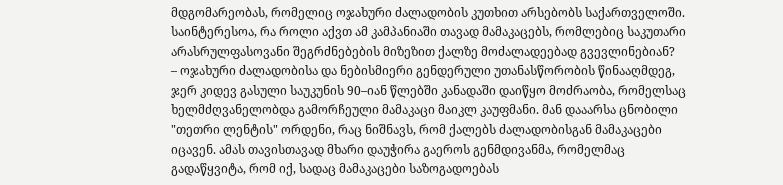მდგომარეობას, რომელიც ოჯახური ძალადობის კუთხით არსებობს საქართველოში. საინტერესოა, რა როლი აქვთ ამ კამპანიაში თავად მამაკაცებს, რომლებიც საკუთარი არასრულფასოვანი შეგრძნებების მიზეზით ქალზე მოძალადეებად გვევლინებიან?
– ოჯახური ძალადობისა და ნებისმიერი გენდერული უთანასწორობის წინააღმდეგ, ჯერ კიდევ გასული საუკუნის 90–იან წლებში კანადაში დაიწყო მოძრაობა, რომელსაც ხელმძღვანელობდა გამორჩეული მამაკაცი მაიკლ კაუფმანი. მან დააარსა ცნობილი "თეთრი ლენტის" ორდენი, რაც ნიშნავს, რომ ქალებს ძალადობისგან მამაკაცები იცავენ. ამას თავისთავად მხარი დაუჭირა გაეროს გენმდივანმა, რომელმაც გადაწყვიტა, რომ იქ, სადაც მამაკაცები საზოგადოებას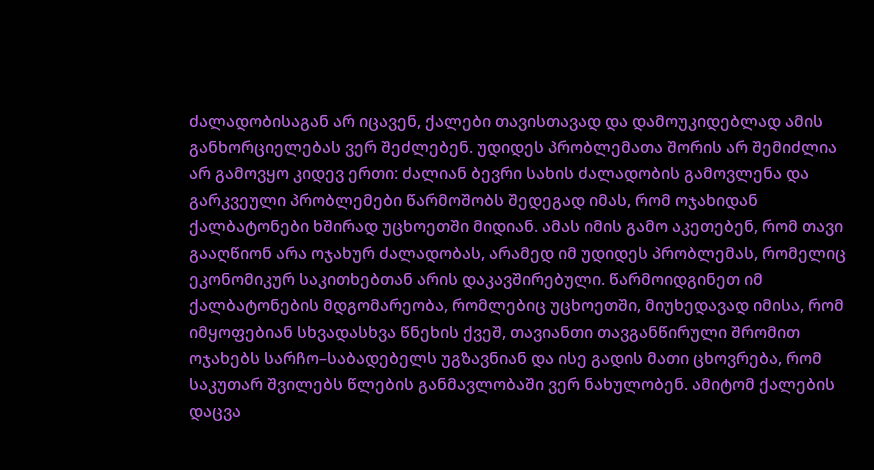ძალადობისაგან არ იცავენ, ქალები თავისთავად და დამოუკიდებლად ამის განხორციელებას ვერ შეძლებენ. უდიდეს პრობლემათა შორის არ შემიძლია არ გამოვყო კიდევ ერთი: ძალიან ბევრი სახის ძალადობის გამოვლენა და გარკვეული პრობლემები წარმოშობს შედეგად იმას, რომ ოჯახიდან ქალბატონები ხშირად უცხოეთში მიდიან. ამას იმის გამო აკეთებენ, რომ თავი გააღწიონ არა ოჯახურ ძალადობას, არამედ იმ უდიდეს პრობლემას, რომელიც ეკონომიკურ საკითხებთან არის დაკავშირებული. წარმოიდგინეთ იმ ქალბატონების მდგომარეობა, რომლებიც უცხოეთში, მიუხედავად იმისა, რომ იმყოფებიან სხვადასხვა წნეხის ქვეშ, თავიანთი თავგანწირული შრომით ოჯახებს სარჩო–საბადებელს უგზავნიან და ისე გადის მათი ცხოვრება, რომ საკუთარ შვილებს წლების განმავლობაში ვერ ნახულობენ. ამიტომ ქალების დაცვა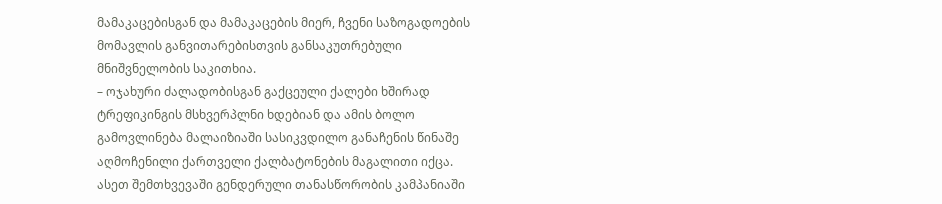მამაკაცებისგან და მამაკაცების მიერ, ჩვენი საზოგადოების მომავლის განვითარებისთვის განსაკუთრებული მნიშვნელობის საკითხია.
– ოჯახური ძალადობისგან გაქცეული ქალები ხშირად ტრეფიკინგის მსხვერპლნი ხდებიან და ამის ბოლო გამოვლინება მალაიზიაში სასიკვდილო განაჩენის წინაშე აღმოჩენილი ქართველი ქალბატონების მაგალითი იქცა. ასეთ შემთხვევაში გენდერული თანასწორობის კამპანიაში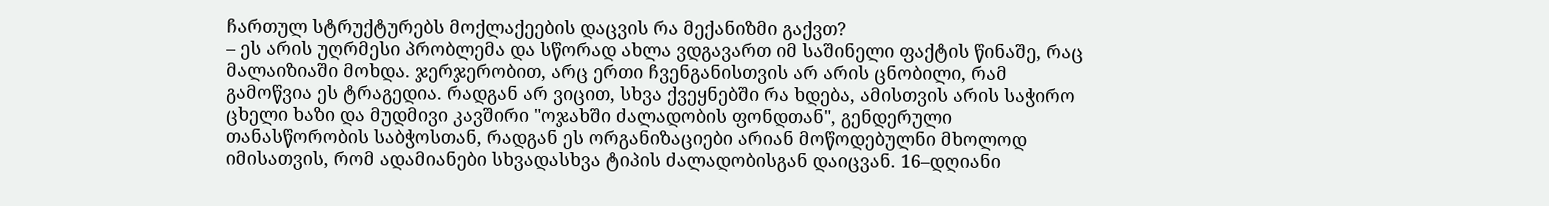ჩართულ სტრუქტურებს მოქლაქეების დაცვის რა მექანიზმი გაქვთ?
– ეს არის უღრმესი პრობლემა და სწორად ახლა ვდგავართ იმ საშინელი ფაქტის წინაშე, რაც მალაიზიაში მოხდა. ჯერჯერობით, არც ერთი ჩვენგანისთვის არ არის ცნობილი, რამ გამოწვია ეს ტრაგედია. რადგან არ ვიცით, სხვა ქვეყნებში რა ხდება, ამისთვის არის საჭირო ცხელი ხაზი და მუდმივი კავშირი "ოჯახში ძალადობის ფონდთან", გენდერული თანასწორობის საბჭოსთან, რადგან ეს ორგანიზაციები არიან მოწოდებულნი მხოლოდ იმისათვის, რომ ადამიანები სხვადასხვა ტიპის ძალადობისგან დაიცვან. 16–დღიანი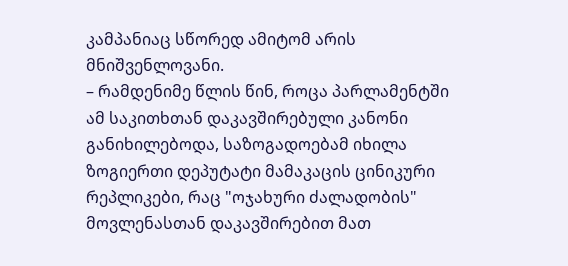კამპანიაც სწორედ ამიტომ არის მნიშვენლოვანი.
– რამდენიმე წლის წინ, როცა პარლამენტში ამ საკითხთან დაკავშირებული კანონი განიხილებოდა, საზოგადოებამ იხილა ზოგიერთი დეპუტატი მამაკაცის ცინიკური რეპლიკები, რაც "ოჯახური ძალადობის" მოვლენასთან დაკავშირებით მათ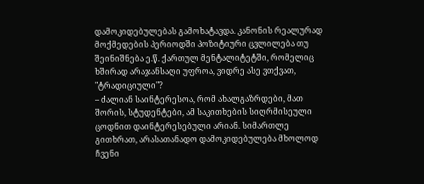დამოკიდებულებას გამოხატავდა. კანონის რეალურად მოქმედების პერიოდში პოზიტიური ცვლილება თუ შეინიშნება ე.წ. ქართულ მენტალიტეტში, რომელიც ხშირად არაჯანსაღი უფროა, ვიდრე ასე ვთქვათ, "ტრადიციული"?
– ძალიან საინტერესოა, რომ ახალგაზრდები, მათ შორის, სტუდენტები, ამ საკითხების სიღრმისეული ცოდნით დაინტერესებული არიან. სიმართლე გითხრათ, არასათანადო დამოკიდებულება მხოლოდ ჩვენი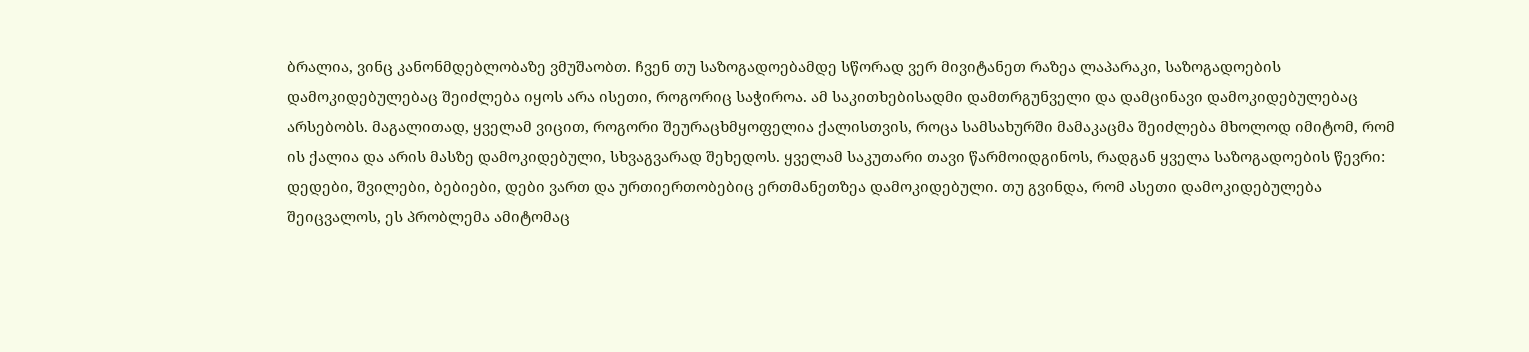ბრალია, ვინც კანონმდებლობაზე ვმუშაობთ. ჩვენ თუ საზოგადოებამდე სწორად ვერ მივიტანეთ რაზეა ლაპარაკი, საზოგადოების დამოკიდებულებაც შეიძლება იყოს არა ისეთი, როგორიც საჭიროა. ამ საკითხებისადმი დამთრგუნველი და დამცინავი დამოკიდებულებაც არსებობს. მაგალითად, ყველამ ვიცით, როგორი შეურაცხმყოფელია ქალისთვის, როცა სამსახურში მამაკაცმა შეიძლება მხოლოდ იმიტომ, რომ ის ქალია და არის მასზე დამოკიდებული, სხვაგვარად შეხედოს. ყველამ საკუთარი თავი წარმოიდგინოს, რადგან ყველა საზოგადოების წევრი: დედები, შვილები, ბებიები, დები ვართ და ურთიერთობებიც ერთმანეთზეა დამოკიდებული. თუ გვინდა, რომ ასეთი დამოკიდებულება შეიცვალოს, ეს პრობლემა ამიტომაც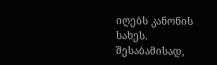იღებს კანონის სახეს. შესაბამისად,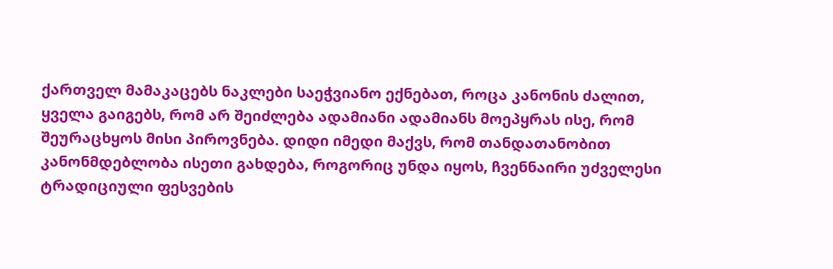ქართველ მამაკაცებს ნაკლები საეჭვიანო ექნებათ, როცა კანონის ძალით, ყველა გაიგებს, რომ არ შეიძლება ადამიანი ადამიანს მოეპყრას ისე, რომ შეურაცხყოს მისი პიროვნება. დიდი იმედი მაქვს, რომ თანდათანობით კანონმდებლობა ისეთი გახდება, როგორიც უნდა იყოს, ჩვენნაირი უძველესი ტრადიციული ფესვების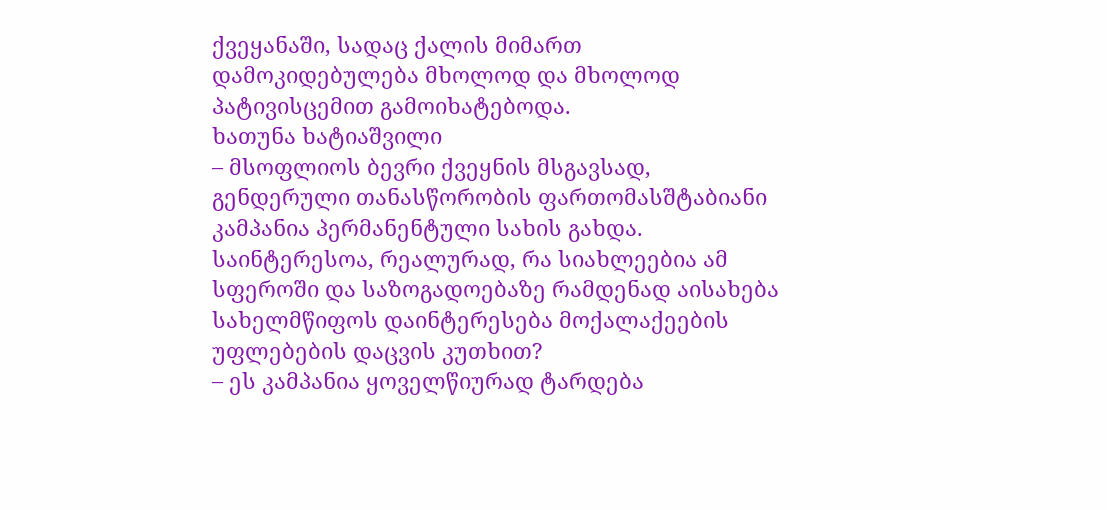ქვეყანაში, სადაც ქალის მიმართ დამოკიდებულება მხოლოდ და მხოლოდ პატივისცემით გამოიხატებოდა.
ხათუნა ხატიაშვილი
– მსოფლიოს ბევრი ქვეყნის მსგავსად, გენდერული თანასწორობის ფართომასშტაბიანი კამპანია პერმანენტული სახის გახდა. საინტერესოა, რეალურად, რა სიახლეებია ამ სფეროში და საზოგადოებაზე რამდენად აისახება სახელმწიფოს დაინტერესება მოქალაქეების უფლებების დაცვის კუთხით?
– ეს კამპანია ყოველწიურად ტარდება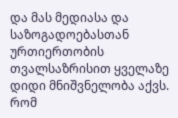და მას მედიასა და საზოგადოებასთან ურთიერთობის თვალსაზრისით ყველაზე დიდი მნიშვნელობა აქვს. რომ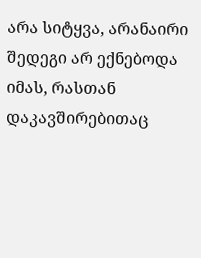არა სიტყვა, არანაირი შედეგი არ ექნებოდა იმას, რასთან დაკავშირებითაც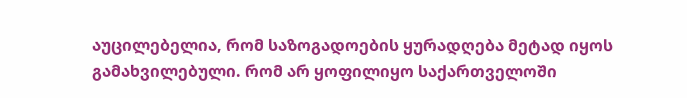აუცილებელია, რომ საზოგადოების ყურადღება მეტად იყოს გამახვილებული. რომ არ ყოფილიყო საქართველოში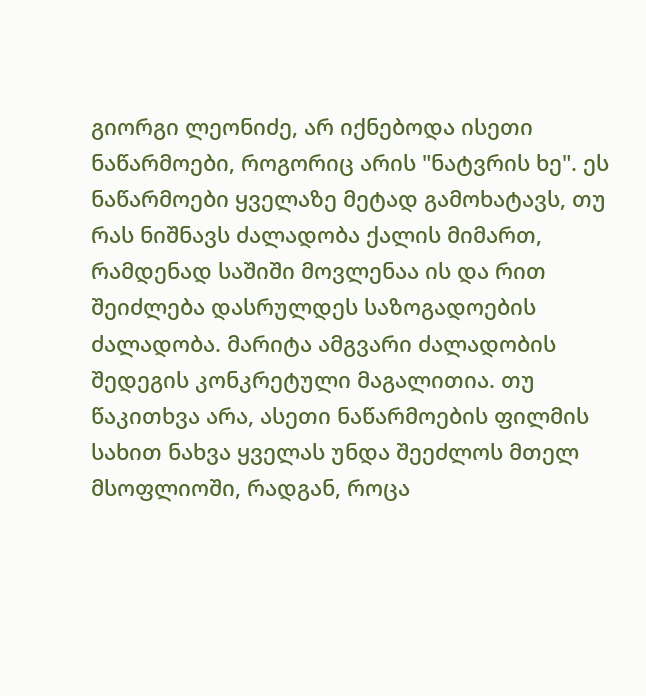გიორგი ლეონიძე, არ იქნებოდა ისეთი ნაწარმოები, როგორიც არის "ნატვრის ხე". ეს ნაწარმოები ყველაზე მეტად გამოხატავს, თუ რას ნიშნავს ძალადობა ქალის მიმართ, რამდენად საშიში მოვლენაა ის და რით შეიძლება დასრულდეს საზოგადოების ძალადობა. მარიტა ამგვარი ძალადობის შედეგის კონკრეტული მაგალითია. თუ წაკითხვა არა, ასეთი ნაწარმოების ფილმის სახით ნახვა ყველას უნდა შეეძლოს მთელ მსოფლიოში, რადგან, როცა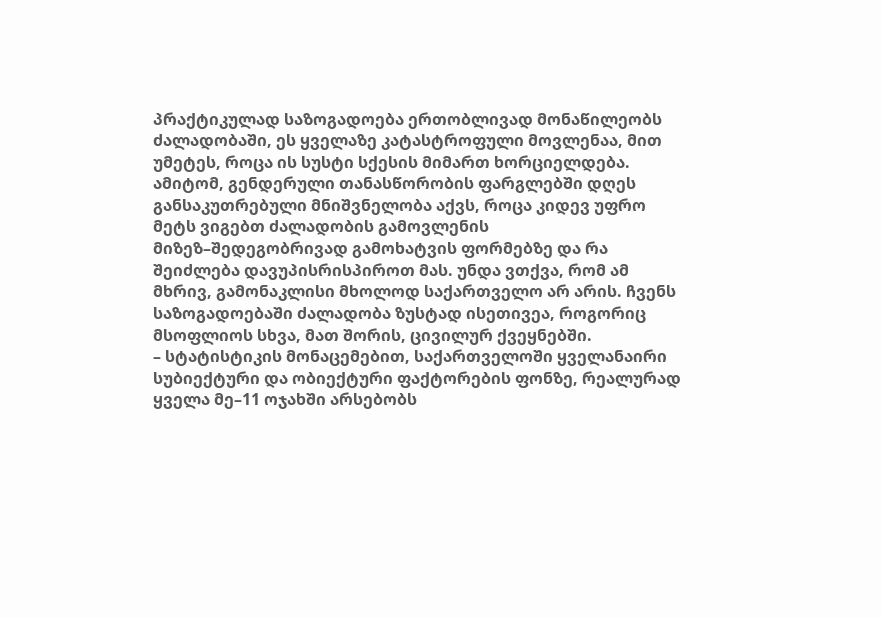პრაქტიკულად საზოგადოება ერთობლივად მონაწილეობს ძალადობაში, ეს ყველაზე კატასტროფული მოვლენაა, მით უმეტეს, როცა ის სუსტი სქესის მიმართ ხორციელდება. ამიტომ, გენდერული თანასწორობის ფარგლებში დღეს განსაკუთრებული მნიშვნელობა აქვს, როცა კიდევ უფრო მეტს ვიგებთ ძალადობის გამოვლენის მიზეზ–შედეგობრივად გამოხატვის ფორმებზე და რა შეიძლება დავუპისრისპიროთ მას. უნდა ვთქვა, რომ ამ მხრივ, გამონაკლისი მხოლოდ საქართველო არ არის. ჩვენს საზოგადოებაში ძალადობა ზუსტად ისეთივეა, როგორიც მსოფლიოს სხვა, მათ შორის, ცივილურ ქვეყნებში.
– სტატისტიკის მონაცემებით, საქართველოში ყველანაირი სუბიექტური და ობიექტური ფაქტორების ფონზე, რეალურად ყველა მე–11 ოჯახში არსებობს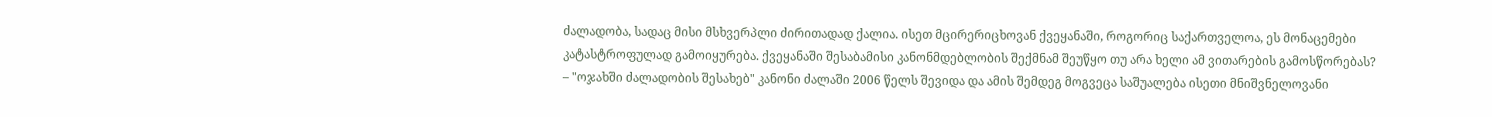ძალადობა, სადაც მისი მსხვერპლი ძირითადად ქალია. ისეთ მცირერიცხოვან ქვეყანაში, როგორიც საქართველოა, ეს მონაცემები კატასტროფულად გამოიყურება. ქვეყანაში შესაბამისი კანონმდებლობის შექმნამ შეუწყო თუ არა ხელი ამ ვითარების გამოსწორებას?
– "ოჯახში ძალადობის შესახებ" კანონი ძალაში 2006 წელს შევიდა და ამის შემდეგ მოგვეცა საშუალება ისეთი მნიშვნელოვანი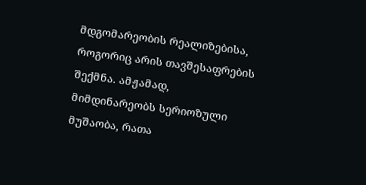მდგომარეობის რეალიზებისა, როგორიც არის თავშესაფრების შექმნა. ამჟამად, მიმდინარეობს სერიოზული მუშაობა, რათა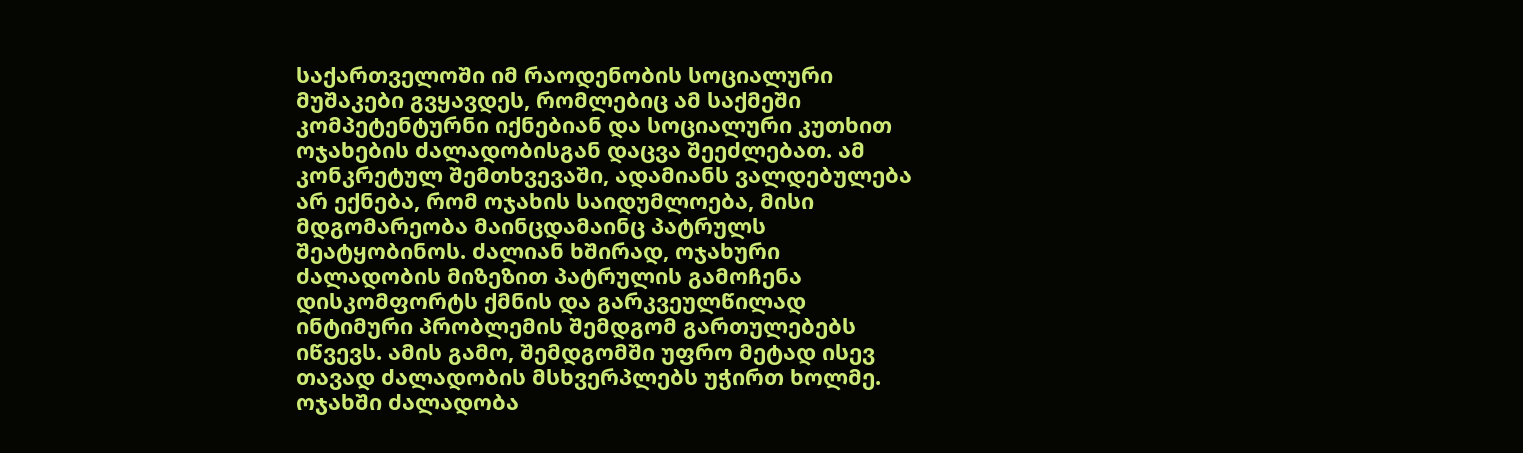საქართველოში იმ რაოდენობის სოციალური მუშაკები გვყავდეს, რომლებიც ამ საქმეში კომპეტენტურნი იქნებიან და სოციალური კუთხით ოჯახების ძალადობისგან დაცვა შეეძლებათ. ამ კონკრეტულ შემთხვევაში, ადამიანს ვალდებულება არ ექნება, რომ ოჯახის საიდუმლოება, მისი მდგომარეობა მაინცდამაინც პატრულს შეატყობინოს. ძალიან ხშირად, ოჯახური ძალადობის მიზეზით პატრულის გამოჩენა დისკომფორტს ქმნის და გარკვეულწილად ინტიმური პრობლემის შემდგომ გართულებებს იწვევს. ამის გამო, შემდგომში უფრო მეტად ისევ თავად ძალადობის მსხვერპლებს უჭირთ ხოლმე. ოჯახში ძალადობა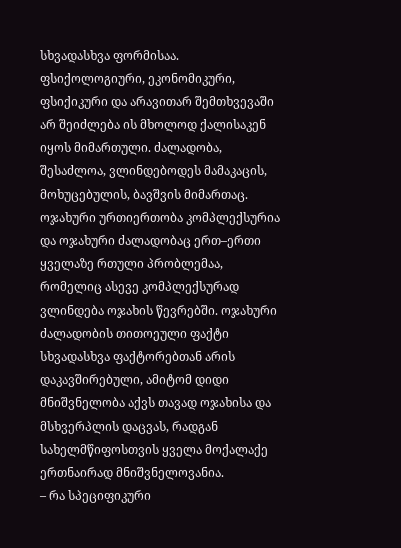სხვადასხვა ფორმისაა. ფსიქოლოგიური, ეკონომიკური, ფსიქიკური და არავითარ შემთხვევაში არ შეიძლება ის მხოლოდ ქალისაკენ იყოს მიმართული. ძალადობა, შესაძლოა, ვლინდებოდეს მამაკაცის, მოხუცებულის, ბავშვის მიმართაც. ოჯახური ურთიერთობა კომპლექსურია და ოჯახური ძალადობაც ერთ–ერთი ყველაზე რთული პრობლემაა, რომელიც ასევე კომპლექსურად ვლინდება ოჯახის წევრებში. ოჯახური ძალადობის თითოეული ფაქტი სხვადასხვა ფაქტორებთან არის დაკავშირებული, ამიტომ დიდი მნიშვნელობა აქვს თავად ოჯახისა და მსხვერპლის დაცვას, რადგან სახელმწიფოსთვის ყველა მოქალაქე ერთნაირად მნიშვნელოვანია.
– რა სპეციფიკური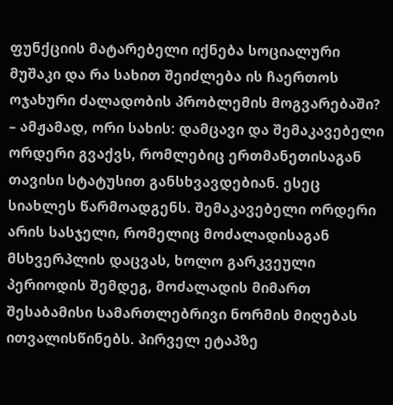ფუნქციის მატარებელი იქნება სოციალური მუშაკი და რა სახით შეიძლება ის ჩაერთოს ოჯახური ძალადობის პრობლემის მოგვარებაში?
– ამჟამად, ორი სახის: დამცავი და შემაკავებელი ორდერი გვაქვს, რომლებიც ერთმანეთისაგან თავისი სტატუსით განსხვავდებიან. ესეც სიახლეს წარმოადგენს. შემაკავებელი ორდერი არის სასჯელი, რომელიც მოძალადისაგან მსხვერპლის დაცვას, ხოლო გარკვეული პერიოდის შემდეგ, მოძალადის მიმართ შესაბამისი სამართლებრივი ნორმის მიღებას ითვალისწინებს. პირველ ეტაპზე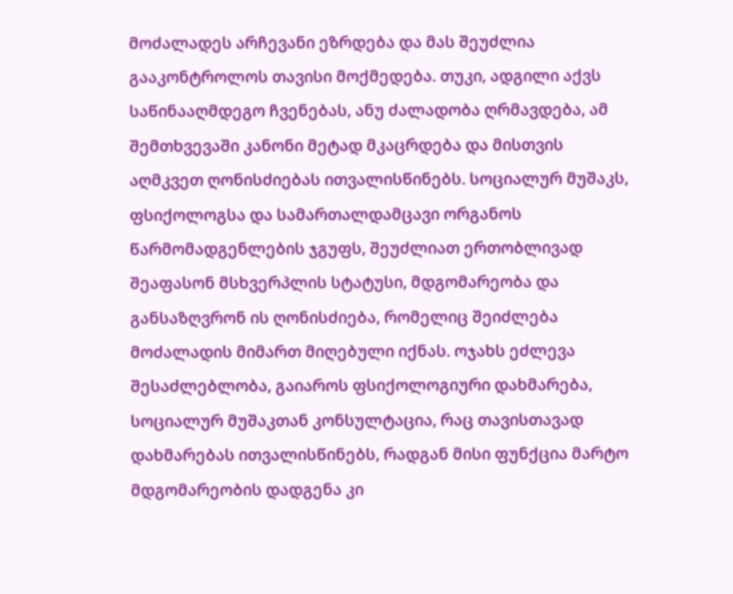მოძალადეს არჩევანი ეზრდება და მას შეუძლია გააკონტროლოს თავისი მოქმედება. თუკი, ადგილი აქვს საწინააღმდეგო ჩვენებას, ანუ ძალადობა ღრმავდება, ამ შემთხვევაში კანონი მეტად მკაცრდება და მისთვის აღმკვეთ ღონისძიებას ითვალისწინებს. სოციალურ მუშაკს, ფსიქოლოგსა და სამართალდამცავი ორგანოს წარმომადგენლების ჯგუფს, შეუძლიათ ერთობლივად შეაფასონ მსხვერპლის სტატუსი, მდგომარეობა და განსაზღვრონ ის ღონისძიება, რომელიც შეიძლება მოძალადის მიმართ მიღებული იქნას. ოჯახს ეძლევა შესაძლებლობა, გაიაროს ფსიქოლოგიური დახმარება, სოციალურ მუშაკთან კონსულტაცია, რაც თავისთავად დახმარებას ითვალისწინებს, რადგან მისი ფუნქცია მარტო მდგომარეობის დადგენა კი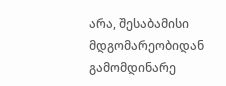არა, შესაბამისი მდგომარეობიდან გამომდინარე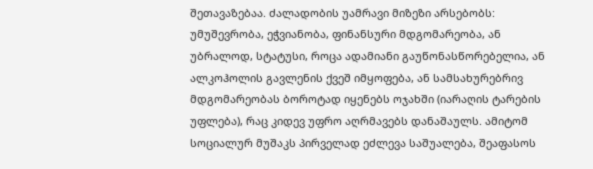შეთავაზებაა. ძალადობის უამრავი მიზეზი არსებობს: უმუშევრობა, ეჭვიანობა, ფინანსური მდგომარეობა, ან უბრალოდ, სტატუსი, როცა ადამიანი გაუწონასწორებელია, ან ალკოჰოლის გავლენის ქვეშ იმყოფება, ან სამსახურებრივ მდგომარეობას ბოროტად იყენებს ოჯახში (იარაღის ტარების უფლება), რაც კიდევ უფრო აღრმავებს დანაშაულს. ამიტომ სოციალურ მუშაკს პირველად ეძლევა საშუალება, შეაფასოს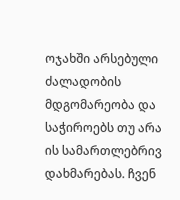ოჯახში არსებული ძალადობის მდგომარეობა და საჭიროებს თუ არა ის სამართლებრივ დახმარებას. ჩვენ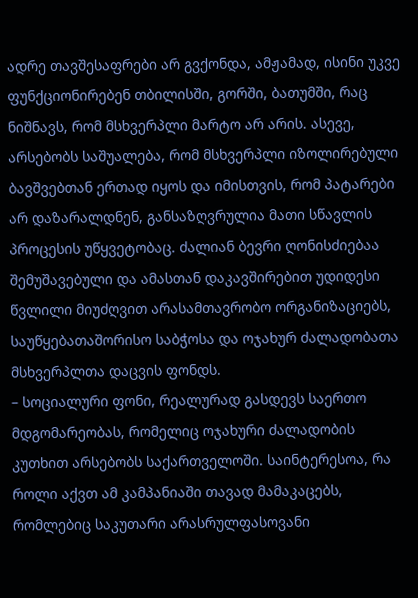ადრე თავშესაფრები არ გვქონდა, ამჟამად, ისინი უკვე ფუნქციონირებენ თბილისში, გორში, ბათუმში, რაც ნიშნავს, რომ მსხვერპლი მარტო არ არის. ასევე, არსებობს საშუალება, რომ მსხვერპლი იზოლირებული ბავშვებთან ერთად იყოს და იმისთვის, რომ პატარები არ დაზარალდნენ, განსაზღვრულია მათი სწავლის პროცესის უწყვეტობაც. ძალიან ბევრი ღონისძიებაა შემუშავებული და ამასთან დაკავშირებით უდიდესი წვლილი მიუძღვით არასამთავრობო ორგანიზაციებს, საუწყებათაშორისო საბჭოსა და ოჯახურ ძალადობათა მსხვერპლთა დაცვის ფონდს.
– სოციალური ფონი, რეალურად გასდევს საერთო მდგომარეობას, რომელიც ოჯახური ძალადობის კუთხით არსებობს საქართველოში. საინტერესოა, რა როლი აქვთ ამ კამპანიაში თავად მამაკაცებს, რომლებიც საკუთარი არასრულფასოვანი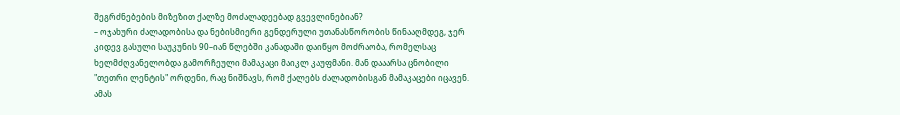შეგრძნებების მიზეზით ქალზე მოძალადეებად გვევლინებიან?
– ოჯახური ძალადობისა და ნებისმიერი გენდერული უთანასწორობის წინააღმდეგ, ჯერ კიდევ გასული საუკუნის 90–იან წლებში კანადაში დაიწყო მოძრაობა, რომელსაც ხელმძღვანელობდა გამორჩეული მამაკაცი მაიკლ კაუფმანი. მან დააარსა ცნობილი "თეთრი ლენტის" ორდენი, რაც ნიშნავს, რომ ქალებს ძალადობისგან მამაკაცები იცავენ. ამას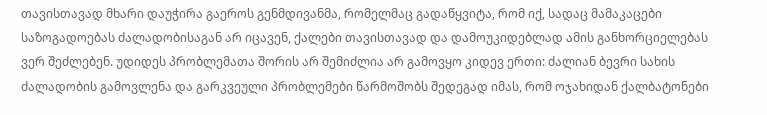თავისთავად მხარი დაუჭირა გაეროს გენმდივანმა, რომელმაც გადაწყვიტა, რომ იქ, სადაც მამაკაცები საზოგადოებას ძალადობისაგან არ იცავენ, ქალები თავისთავად და დამოუკიდებლად ამის განხორციელებას ვერ შეძლებენ. უდიდეს პრობლემათა შორის არ შემიძლია არ გამოვყო კიდევ ერთი: ძალიან ბევრი სახის ძალადობის გამოვლენა და გარკვეული პრობლემები წარმოშობს შედეგად იმას, რომ ოჯახიდან ქალბატონები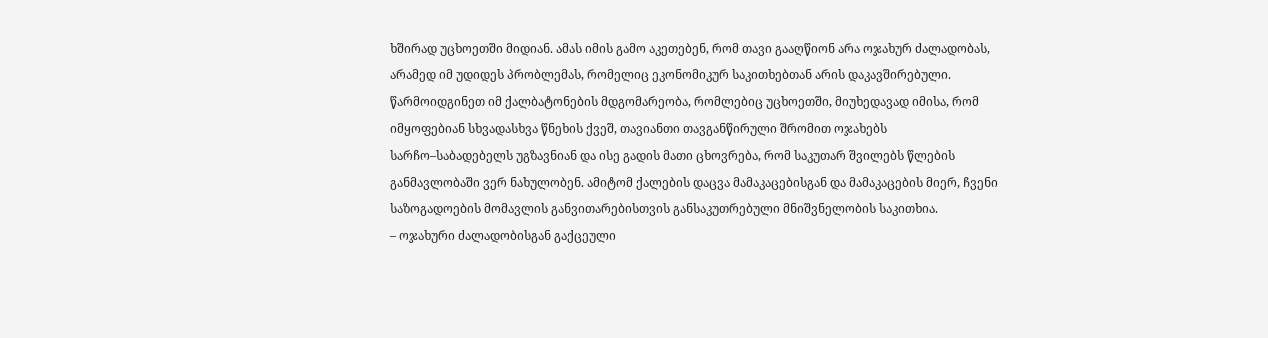ხშირად უცხოეთში მიდიან. ამას იმის გამო აკეთებენ, რომ თავი გააღწიონ არა ოჯახურ ძალადობას, არამედ იმ უდიდეს პრობლემას, რომელიც ეკონომიკურ საკითხებთან არის დაკავშირებული. წარმოიდგინეთ იმ ქალბატონების მდგომარეობა, რომლებიც უცხოეთში, მიუხედავად იმისა, რომ იმყოფებიან სხვადასხვა წნეხის ქვეშ, თავიანთი თავგანწირული შრომით ოჯახებს სარჩო–საბადებელს უგზავნიან და ისე გადის მათი ცხოვრება, რომ საკუთარ შვილებს წლების განმავლობაში ვერ ნახულობენ. ამიტომ ქალების დაცვა მამაკაცებისგან და მამაკაცების მიერ, ჩვენი საზოგადოების მომავლის განვითარებისთვის განსაკუთრებული მნიშვნელობის საკითხია.
– ოჯახური ძალადობისგან გაქცეული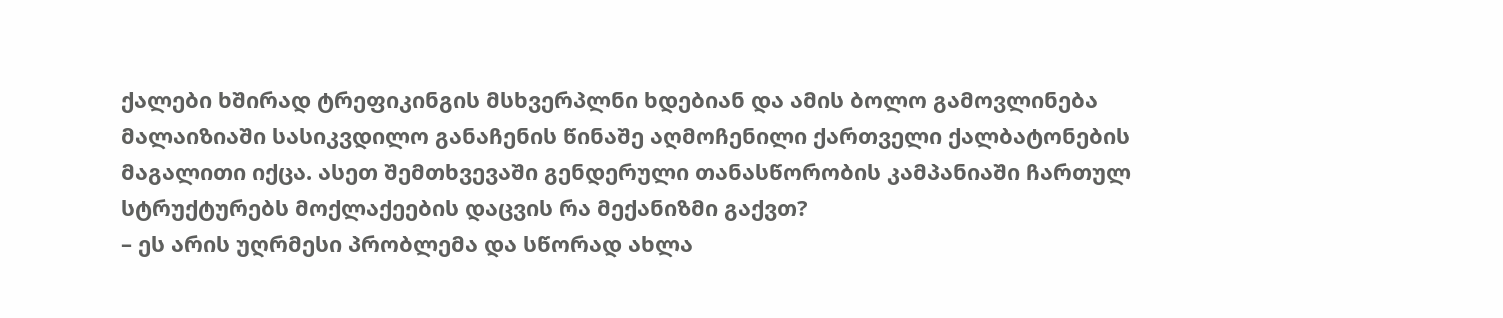ქალები ხშირად ტრეფიკინგის მსხვერპლნი ხდებიან და ამის ბოლო გამოვლინება მალაიზიაში სასიკვდილო განაჩენის წინაშე აღმოჩენილი ქართველი ქალბატონების მაგალითი იქცა. ასეთ შემთხვევაში გენდერული თანასწორობის კამპანიაში ჩართულ სტრუქტურებს მოქლაქეების დაცვის რა მექანიზმი გაქვთ?
– ეს არის უღრმესი პრობლემა და სწორად ახლა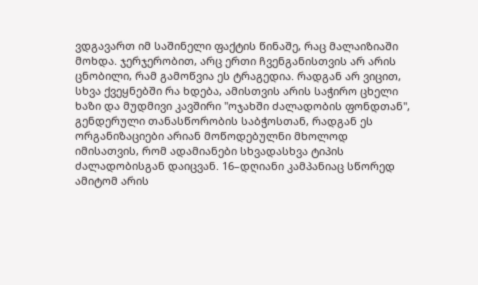ვდგავართ იმ საშინელი ფაქტის წინაშე, რაც მალაიზიაში მოხდა. ჯერჯერობით, არც ერთი ჩვენგანისთვის არ არის ცნობილი, რამ გამოწვია ეს ტრაგედია. რადგან არ ვიცით, სხვა ქვეყნებში რა ხდება, ამისთვის არის საჭირო ცხელი ხაზი და მუდმივი კავშირი "ოჯახში ძალადობის ფონდთან", გენდერული თანასწორობის საბჭოსთან, რადგან ეს ორგანიზაციები არიან მოწოდებულნი მხოლოდ იმისათვის, რომ ადამიანები სხვადასხვა ტიპის ძალადობისგან დაიცვან. 16–დღიანი კამპანიაც სწორედ ამიტომ არის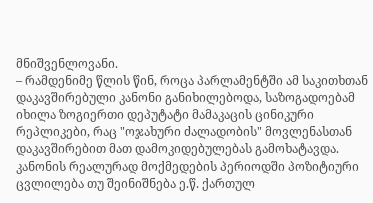მნიშვენლოვანი.
– რამდენიმე წლის წინ, როცა პარლამენტში ამ საკითხთან დაკავშირებული კანონი განიხილებოდა, საზოგადოებამ იხილა ზოგიერთი დეპუტატი მამაკაცის ცინიკური რეპლიკები, რაც "ოჯახური ძალადობის" მოვლენასთან დაკავშირებით მათ დამოკიდებულებას გამოხატავდა. კანონის რეალურად მოქმედების პერიოდში პოზიტიური ცვლილება თუ შეინიშნება ე.წ. ქართულ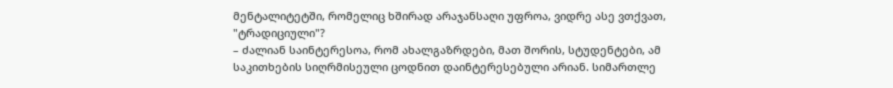მენტალიტეტში, რომელიც ხშირად არაჯანსაღი უფროა, ვიდრე ასე ვთქვათ, "ტრადიციული"?
– ძალიან საინტერესოა, რომ ახალგაზრდები, მათ შორის, სტუდენტები, ამ საკითხების სიღრმისეული ცოდნით დაინტერესებული არიან. სიმართლე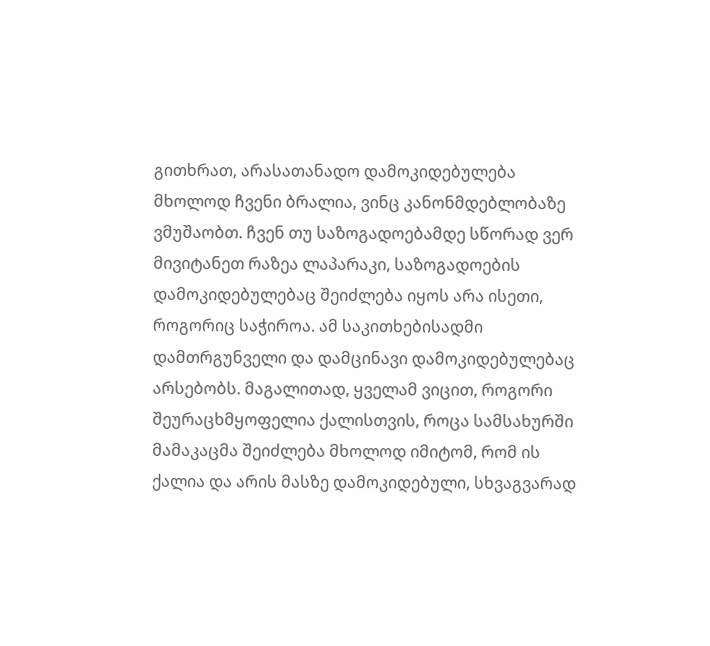გითხრათ, არასათანადო დამოკიდებულება მხოლოდ ჩვენი ბრალია, ვინც კანონმდებლობაზე ვმუშაობთ. ჩვენ თუ საზოგადოებამდე სწორად ვერ მივიტანეთ რაზეა ლაპარაკი, საზოგადოების დამოკიდებულებაც შეიძლება იყოს არა ისეთი, როგორიც საჭიროა. ამ საკითხებისადმი დამთრგუნველი და დამცინავი დამოკიდებულებაც არსებობს. მაგალითად, ყველამ ვიცით, როგორი შეურაცხმყოფელია ქალისთვის, როცა სამსახურში მამაკაცმა შეიძლება მხოლოდ იმიტომ, რომ ის ქალია და არის მასზე დამოკიდებული, სხვაგვარად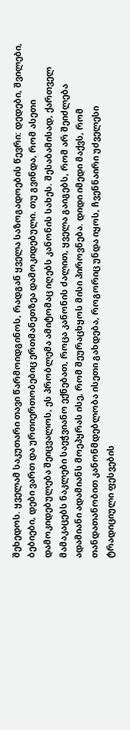შეხედოს. ყველამ საკუთარი თავი წარმოიდგინოს, რადგან ყველა საზოგადოების წევრი: დედები, შვილები, ბებიები, დები ვართ და ურთიერთობებიც ერთმანეთზეა დამოკიდებული. თუ გვინდა, რომ ასეთი დამოკიდებულება შეიცვალოს, ეს პრობლემა ამიტომაც იღებს კანონის სახეს. შესაბამისად, ქართველ მამაკაცებს ნაკლები საეჭვიანო ექნებათ, როცა კანონის ძალით, ყველა გაიგებს, რომ არ შეიძლება ადამიანი ადამიანს მოეპყრას ისე, რომ შეურაცხყოს მისი პიროვნება. დიდი იმედი მაქვს, რომ თანდათანობით კანონმდებლობა ისეთი გახდება, როგორიც უნდა იყოს, ჩვენნაირი უძველესი ტრადიციული ფესვების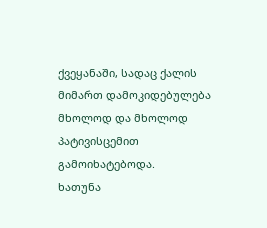ქვეყანაში, სადაც ქალის მიმართ დამოკიდებულება მხოლოდ და მხოლოდ პატივისცემით გამოიხატებოდა.
ხათუნა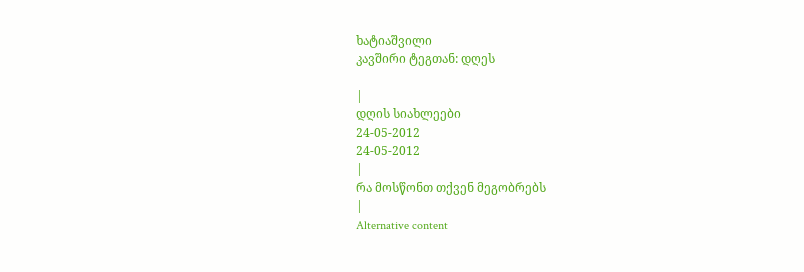ხატიაშვილი
კავშირი ტეგთან: დღეს

|
დღის სიახლეები
24-05-2012
24-05-2012
|
რა მოსწონთ თქვენ მეგობრებს
|
Alternative content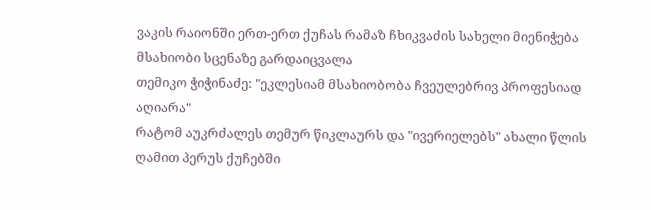ვაკის რაიონში ერთ-ერთ ქუჩას რამაზ ჩხიკვაძის სახელი მიენიჭება
მსახიობი სცენაზე გარდაიცვალა
თემიკო ჭიჭინაძე: "ეკლესიამ მსახიობობა ჩვეულებრივ პროფესიად აღიარა"
რატომ აუკრძალეს თემურ წიკლაურს და "ივერიელებს" ახალი წლის ღამით პერუს ქუჩებში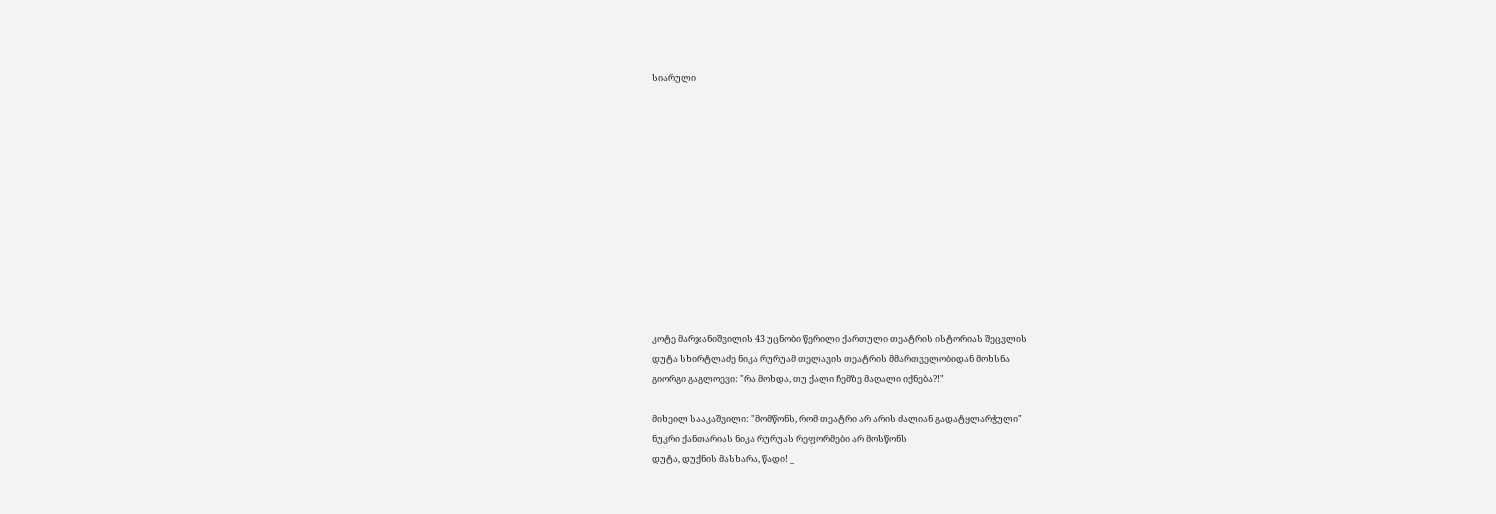სიარული












კოტე მარჯანიშვილის 43 უცნობი წერილი ქართული თეატრის ისტორიას შეცვლის
დუტა სხირტლაძე ნიკა რურუამ თელავის თეატრის მმართველობიდან მოხსნა
გიორგი გაგლოევი: "რა მოხდა, თუ ქალი ჩემზე მაღალი იქნება?!"

მიხეილ სააკაშვილი: "მომწონს, რომ თეატრი არ არის ძალიან გადატყლარჭული"
ნუკრი ქანთარიას ნიკა რურუას რეფორმები არ მოსწონს
დუტა, დუქნის მასხარა, წადი! _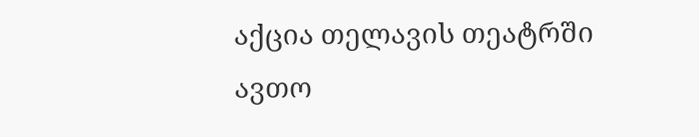აქცია თელავის თეატრში
ავთო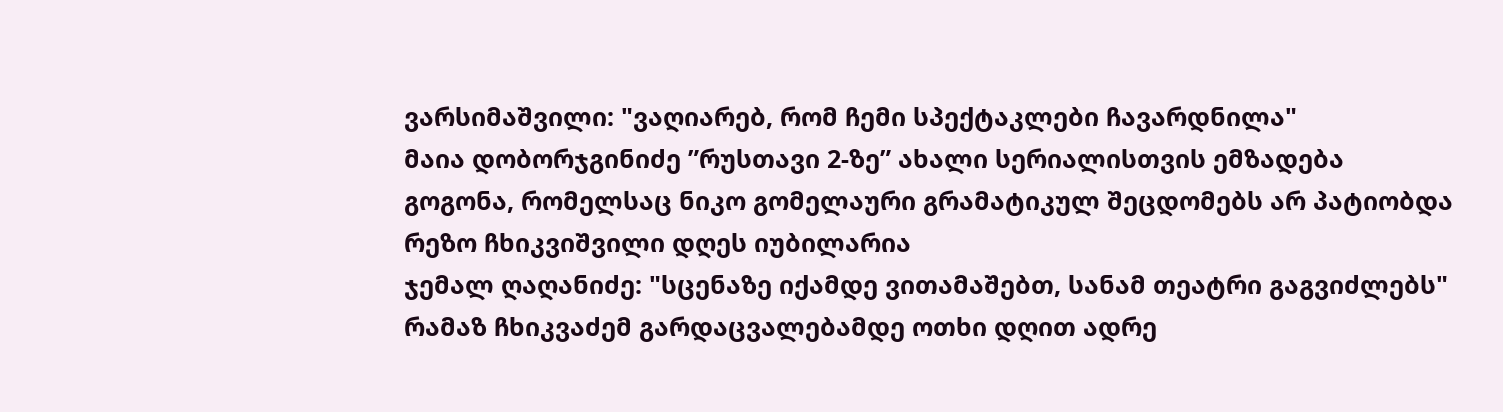ვარსიმაშვილი: "ვაღიარებ, რომ ჩემი სპექტაკლები ჩავარდნილა"
მაია დობორჯგინიძე ”რუსთავი 2-ზე” ახალი სერიალისთვის ემზადება
გოგონა, რომელსაც ნიკო გომელაური გრამატიკულ შეცდომებს არ პატიობდა
რეზო ჩხიკვიშვილი დღეს იუბილარია
ჯემალ ღაღანიძე: "სცენაზე იქამდე ვითამაშებთ, სანამ თეატრი გაგვიძლებს"
რამაზ ჩხიკვაძემ გარდაცვალებამდე ოთხი დღით ადრე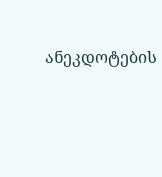ანეკდოტების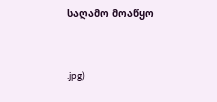საღამო მოაწყო


.jpg)